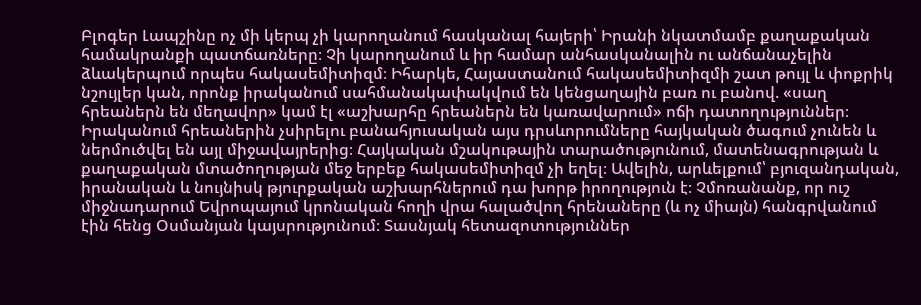Բլոգեր Լապշինը ոչ մի կերպ չի կարողանում հասկանալ հայերի՝ Իրանի նկատմամբ քաղաքական համակրանքի պատճառները։ Չի կարողանում և իր համար անհասկանալին ու անճանաչելին ձևակերպում որպես հակասեմիտիզմ։ Իհարկե, Հայաստանում հակասեմիտիզմի շատ թույլ և փոքրիկ նշույլեր կան, որոնք իրականում սահմանակափակվում են կենցաղային բառ ու բանով. «սաղ հրեաներն են մեղավոր» կամ էլ «աշխարհը հրեաներն են կառավարում» ոճի դատողություններ։
Իրականում հրեաներին չսիրելու բանահյուսական այս դրսևորումները հայկական ծագում չունեն և ներմուծվել են այլ միջավայրերից։ Հայկական մշակութային տարածությունում, մատենագրության և քաղաքական մտածողության մեջ երբեք հակասեմիտիզմ չի եղել։ Ավելին, արևելքում՝ բյուզանդական, իրանական և նույնիսկ թյուրքական աշխարհներում դա խորթ իրողություն է։ Չմոռանանք, որ ուշ միջնադարում Եվրոպայում կրոնական հողի վրա հալածվող հրենաները (և ոչ միայն) հանգրվանում էին հենց Օսմանյան կայսրությունում։ Տասնյակ հետազոտություններ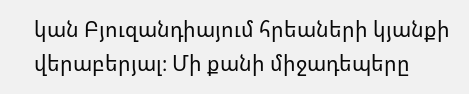կան Բյուզանդիայում հրեաների կյանքի վերաբերյալ։ Մի քանի միջադեպերը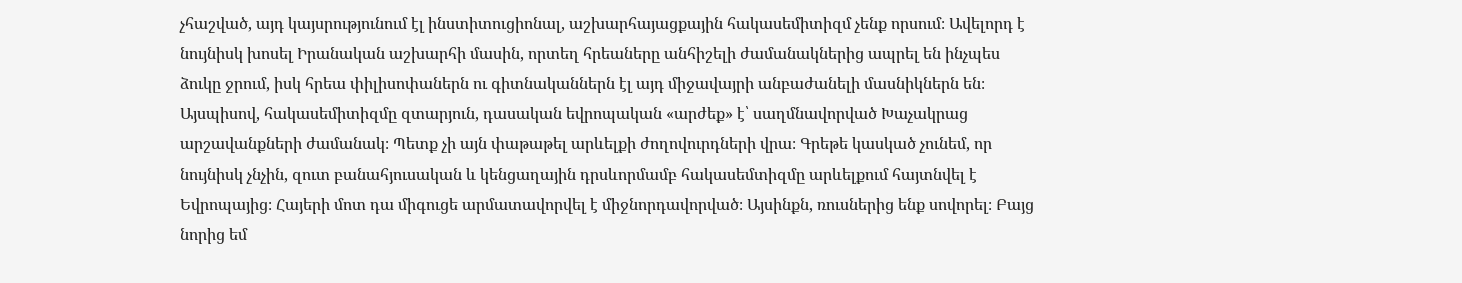չհաշված, այդ կայսրությունում էլ ինստիտուցիոնալ, աշխարհայացքային հակասեմիտիզմ չենք որսում։ Ավելորդ է նույնիսկ խոսել Իրանական աշխարհի մասին, որտեղ հրեաները անհիշելի ժամանակներից ապրել են ինչպես ձուկը ջրում, իսկ հրեա փիլիսոփաներն ու գիտնականներն էլ այդ միջավայրի անբաժանելի մասնիկներն են։
Այսպիսով, հակասեմիտիզմը զտարյուն, դասական եվրոպական «արժեք» է՝ սաղմնավորված Խաչակրաց արշավանքների ժամանակ։ Պետք չի այն փաթաթել արևելքի ժողովուրդների վրա։ Գրեթե կասկած չունեմ, որ նույնիսկ չնչին, զուտ բանահյուսական և կենցաղային դրսևորմամբ հակասեմտիզմը արևելքում հայտնվել է Եվրոպայից։ Հայերի մոտ դա միգուցե արմատավորվել է միջնորդավորված։ Այսինքն, ռուսներից ենք սովորել։ Բայց նորից եմ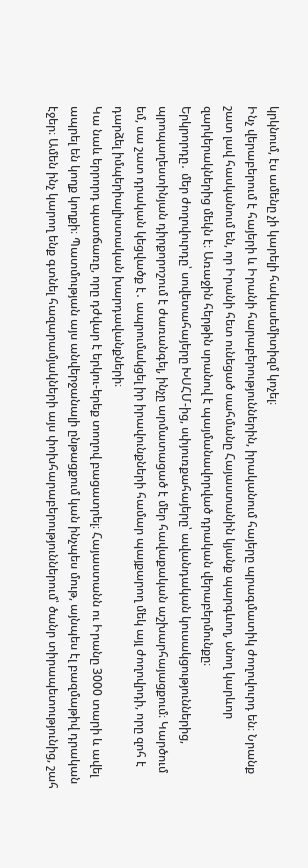կրկնում, էս ամենը չի կարելի հակասեմիտիզմ կոչել։
Ինչ վերաբերում է հայերի և Իրանի հարաբերություններին, իրականում հայերը պրագմատիկ ժողովուրդ են։ Նրանք շատ լավ հասկանում են, որ Իրանի հետ ունեցած սահմանը Հայաստանին կյանք պարգևող, սնող կարևոր զարկերակներից մեկն է։ Առաջին հերթին սրանով է պայմանավորված դրական վերաբերմունքը։
Երկրորդը․ մեր ժողովուրդը՝ սովետահայերը ԽՍՀՄ-ից, սփյուռքահայերը՝ ավանդական կուսակցություններից, պրոպաղեստինյան դիրքորոշում է ժառանգել, ինչը արմատացած է մեր հավաքական աշխարհայացքում։ Կարծում եմ, սա շատ դրական կեցվածք է․ ապրումակցել իր իրավունքների համար պայքարող մեկ այլ ժողովրդի, որը զոհ է դարձել իմպերիալիստական խարդավանքների։
Կա նաև երրորդ պատճառը, որը դժվար է երկու-երեք տողով բացատրել։ Հայաստանն ու Իրանը 3000 տարի և ավել ապրել են կողք կողքի։ Պատմության այս անվերջանալի ընթացքում կան ինչպես մութ, այնպես էլ բազմաթիվ դրական էջեր։ Ամեն ինչ կարող ենք գտնել հազարամյակների այս փոխհարաբերություններում՝ ծանր տիրապետությունից, շահ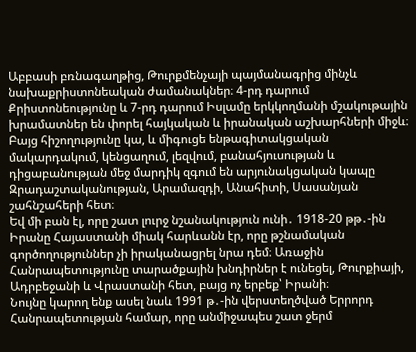Աբբասի բռնագաղթից, Թուրքմենչայի պայմանագրից մինչև նախաքրիստոնեական ժամանակներ։ 4-րդ դարում Քրիստոնեությունը և 7-րդ դարում Իսլամը երկկողմանի մշակութային խրամատներ են փորել հայկական և իրանական աշխարհների միջև։ Բայց հիշողությունը կա, և միգուցե ենթագիտակցական մակարդակում, կենցաղում, լեզվում, բանահյուսության և դիցաբանության մեջ մարդիկ զգում են արյունակցական կապը Զրադաշտականության, Արամազդի, Անահիտի, Սասանյան շահնշահերի հետ։
Եվ մի բան էլ, որը շատ լուրջ նշանակություն ունի․ 1918-20 թթ․-ին Իրանը Հայաստանի միակ հարևանն էր, որը թշնամական գործողություններ չի իրականացրել նրա դեմ։ Առաջին Հանրապետությունը տարածքային խնդիրներ է ունեցել, Թուրքիայի, Ադրբեջանի և Վրաստանի հետ, բայց ոչ երբեք՝ Իրանի։
Նույնը կարող ենք ասել նաև 1991 թ․-ին վերստեղծված Երրորդ Հանրապետության համար, որը անմիջապես շատ ջերմ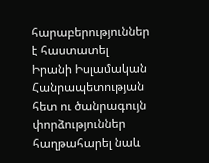հարաբերություններ է հաստատել Իրանի Իսլամական Հանրապետության հետ ու ծանրագույն փորձություններ հաղթահարել նաև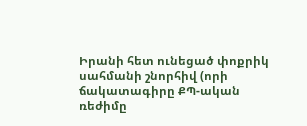Իրանի հետ ունեցած փոքրիկ սահմանի շնորհիվ (որի ճակատագիրը ՔՊ-ական ռեժիմը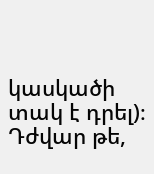կասկածի տակ է դրել)։
Դժվար թե,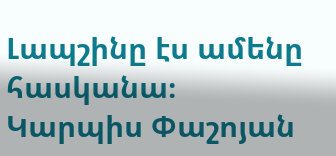Լապշինը էս ամենը հասկանա։
Կարպիս Փաշոյան